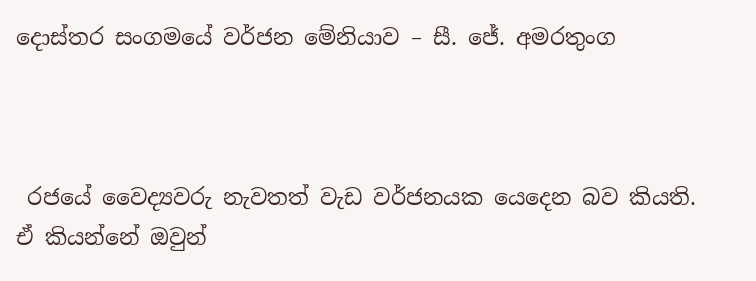දොස්තර සංගමයේ වර්ජන මේනියාව – සී. ජේ. අමරතුංග



 රජයේ වෛද්‍යවරු නැවතත් වැඩ වර්ජනයක යෙදෙන බව කියති. ඒ කියන්නේ ඔවුන්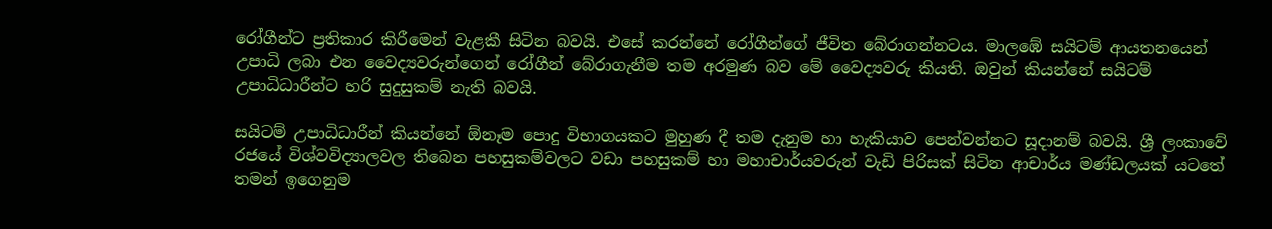රෝගීන්ට ප්‍රතිකාර කිරීමෙන් වැළකී සිටින බවයි. එසේ කරන්නේ රෝගීන්ගේ ජීවිත බේරාගන්නටය. මාලඹේ සයිටම් ආයතනයෙන් උපාධි ලබා එන වෛද්‍යවරුන්ගෙන් රෝගීන් බේරාගැනීම තම අරමුණ බව මේ වෛද්‍යවරු කියති. ඔවුන් කියන්නේ සයිටම් උපාධිධාරීන්ට හරි සුදුසුකම් නැති බවයි.

සයිටම් උපාධිධාරීන් කියන්නේ ඕනෑම පොදු විභාගයකට මුහුණ දී තම දැනුම හා හැකියාව පෙන්වන්නට සූදානම් බවයි. ශ්‍රී ලංකාවේ රජයේ විශ්වවිද්‍යාලවල තිබෙන පහසුකම්වලට වඩා පහසුකම් හා මහාචාර්යවරුන් වැඩි පිරිසක් සිටින ආචාර්ය මණ්ඩලයක් යටතේ තමන් ඉගෙනුම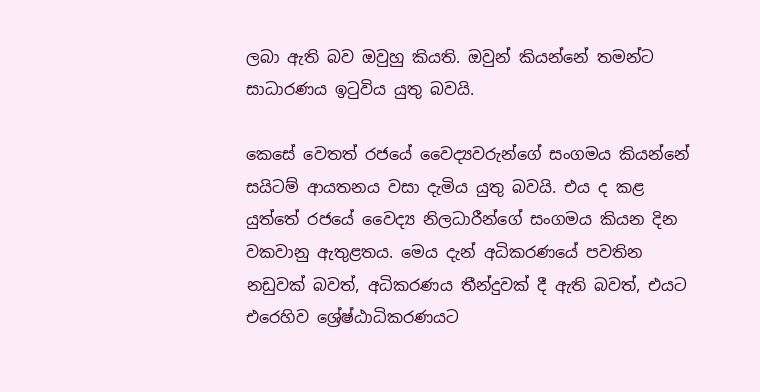ලබා ඇති බව ඔවුහු කියති. ඔවුන් කියන්නේ තමන්ට සාධාරණය ඉටුවිය යුතු බවයි.

කෙසේ වෙතත් රජයේ වෛද්‍යවරුන්ගේ සංගමය කියන්නේ සයිටම් ආයතනය වසා දැමිය යුතු බවයි. එය ද කළ යුත්තේ රජයේ වෛද්‍ය නිලධාරීන්ගේ සංගමය කියන දින වකවානු ඇතුළතය. මෙය දැන් අධිකරණයේ පවතින නඩුවක් බවත්, අධිකරණය තීන්දුවක් දී ඇති බවත්, එයට එරෙහිව ශ්‍රේෂ්ඨාධිකරණයට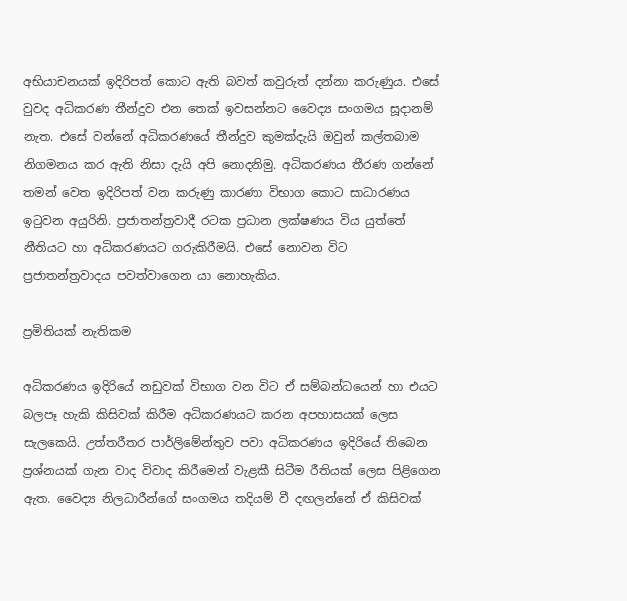අභියාචනයක් ඉදිරිපත් කොට ඇති බවත් කවුරුත් දන්නා කරුණුය. එසේ වුවද අධිකරණ තීන්දුව එන තෙක් ඉවසන්නට වෛද්‍ය සංගමය සූදානම් නැත. එසේ වන්නේ අධිකරණයේ තීන්දුව කුමක්දැයි ඔවුන් කල්තබාම නිගමනය කර ඇති නිසා දැයි අපි නොදනිමු. අධිකරණය තීරණ ගන්නේ තමන් වෙත ඉදිරිපත් වන කරුණු කාරණා විභාග කොට සාධාරණය ඉටුවන අයුරිනි. ප්‍රජාතන්ත්‍රවාදී රටක ප්‍රධාන ලක්ෂණය විය යුත්තේ නීතියට හා අධිකරණයට ගරුකිරීමයි. එසේ නොවන විට ප්‍රජාතන්ත්‍රවාදය පවත්වාගෙන යා නොහැකිය.

ප්‍රමිතියක් නැතිකම

අධිකරණය ඉදිරියේ නඩුවක් විභාග වන විට ඒ සම්බන්ධයෙන් හා එයට බලපෑ හැකි කිසිවක් කිරීම අධිකරණයට කරන අපහාසයක් ලෙස සැලකෙයි. උත්තරීතර පාර්ලිමේන්තුව පවා අධිකරණය ඉදිරියේ තිබෙන ප්‍රශ්නයක් ගැන වාද විවාද කිරීමෙන් වැළකී සිටීම රීතියක් ලෙස පිළිගෙන ඇත. වෛද්‍ය නිලධාරීන්ගේ සංගමය තදියම් වී දඟලන්නේ ඒ කිසිවක්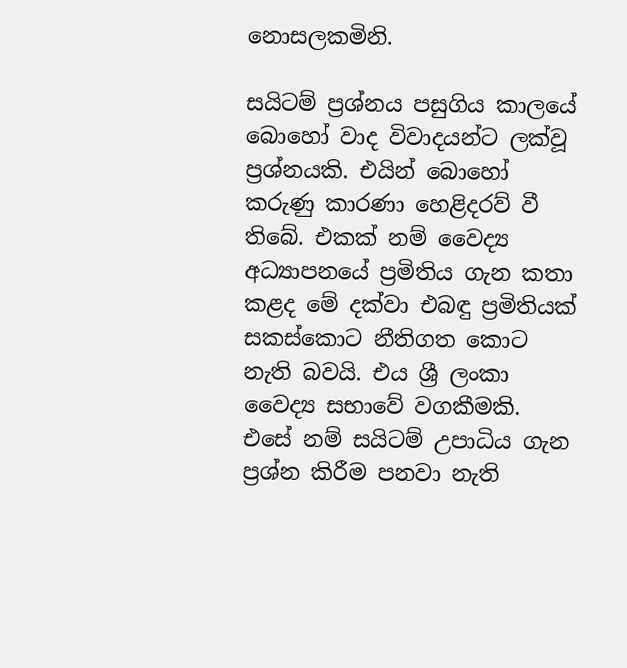නොසලකමිනි.

සයිටම් ප්‍රශ්නය පසුගිය කාලයේ බොහෝ වාද විවාදයන්ට ලක්වූ ප්‍රශ්නයකි. එයින් බොහෝ කරුණු කාරණා හෙළිදරව් වී තිබේ. එකක් නම් වෛද්‍ය අධ්‍යාපනයේ ප්‍රමිතිය ගැන කතා කළද මේ දක්වා එබඳු ප්‍රමිතියක් සකස්කොට නීතිගත කොට නැති බවයි. එය ශ්‍රී ලංකා වෛද්‍ය සභාවේ වගකීමකි. එසේ නම් සයිටම් උපාධිය ගැන ප්‍රශ්න කිරීම පනවා නැති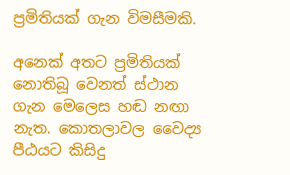ප්‍රමිතියක් ගැන විමසීමකි.

අනෙක් අතට ප්‍රමිතියක් නොතිබූ වෙනත් ස්ථාන ගැන මෙලෙස හඬ නඟා නැත. කොතලාවල වෛද්‍ය පීඨයට කිසිදු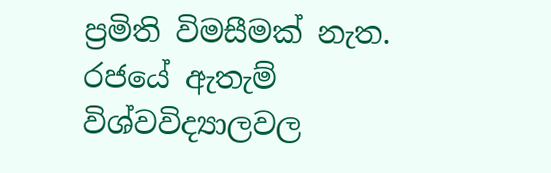ප්‍රමිති විමසීමක් නැත. රජයේ ඇතැම් විශ්වවිද්‍යාලවල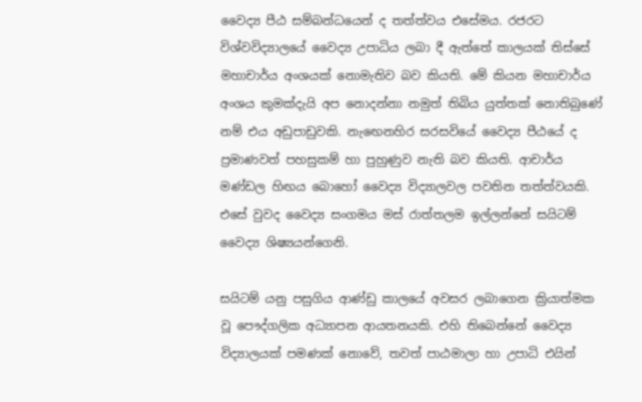වෛද්‍ය පීඨ සම්බන්ධයෙන් ද තත්ත්වය එසේමය. රජරට විශ්වවිද්‍යාලයේ වෛද්‍ය උපාධිය ලබා දී ඇත්තේ කාලයක් තිස්සේ මහාචාර්ය අංශයක් නොමැතිව බව කියති. මේ කියන මහාචාර්ය අංශය කුමක්දැයි අප නොදන්නා නමුත් තිබිය යුත්තක් නොතිබුණේ නම් එය අඩුපාඩුවකි. නැ‍ඟෙනහිර සරසවියේ වෛද්‍ය පීඨයේ ද ප්‍රමාණවත් පහසුකම් හා පුහුණුව නැති බව කියති. ආචාර්ය මණ්ඩල හිඟය බොහෝ වෛද්‍ය විද්‍යාලවල පවතින තත්ත්වයකි. එසේ වුවද වෛද්‍ය සංගමය මස් රාත්තලම ඉල්ලන්නේ සයිටම් වෛද්‍ය ශිෂ්‍යයන්ගෙනි.

සයිටම් යනු පසුගිය ආණ්ඩු කාලයේ අවසර ලබාගෙන ක්‍රියාත්මක වූ පෞද්ගලික අධ්‍යාපන ආයතනයකි. එහි තිබෙන්නේ වෛද්‍ය විද්‍යාලයක් පමණක් නොවේ, තවත් පාඨමාලා හා උපාධි එයින්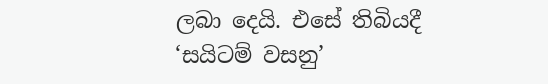ලබා දෙයි. එසේ තිබියදී ‘සයිටම් වසනු’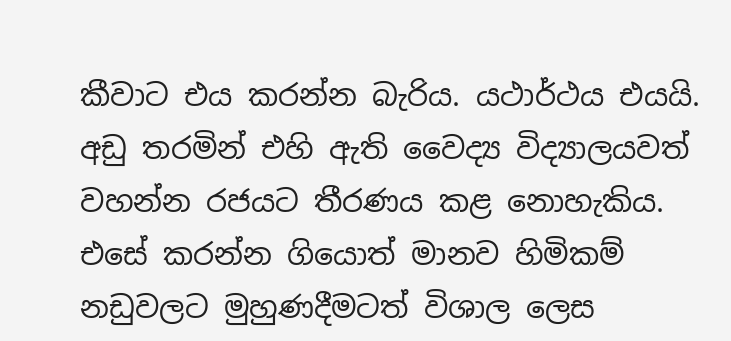කීවාට එය කරන්න බැරිය. යථාර්ථය එයයි. අඩු තරමින් එහි ඇති වෛද්‍ය විද්‍යාලයවත් වහන්න රජයට තීරණය කළ නොහැකිය. එසේ කරන්න ගියොත් මානව හිමිකම් නඩුවලට මුහුණදීමටත් විශාල ලෙස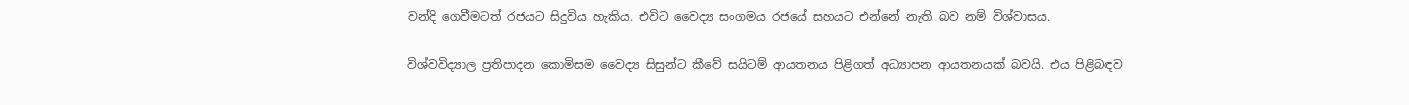වන්දි ගෙවීමටත් රජයට සිදුවිය හැකිය. එවිට වෛද්‍ය සංගමය රජයේ සහයට එන්නේ නැති බව නම් විශ්වාසය.

විශ්වවිද්‍යාල ප්‍රතිපාදන කොමිසම වෛද්‍ය සිසුන්ට කීවේ සයිටම් ආයතනය පිළිගත් අධ්‍යාපන ආයතනයක් බවයි. එය පිළිබඳව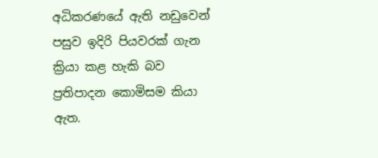අධිකරණයේ ඇති නඩුවෙන් පසුව ඉදිරි පියවරක් ගැන ක්‍රියා කළ හැකි බව ප්‍රතිපාදන කොමිසම කියා ඇත.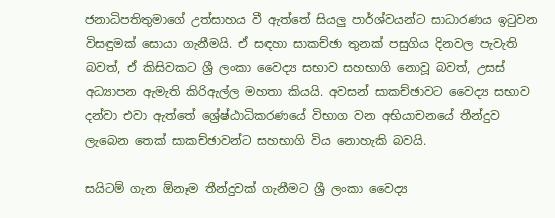ජනාධිපතිතුමාගේ උත්සාහය වී ඇත්තේ සියලු පාර්ශ්වයන්ට සාධාරණය ඉටුවන විසඳුමක් සොයා ගැනීමයි. ඒ සඳහා සාකච්ඡා තුනක් පසුගිය දිනවල පැවැති බවත්, ඒ කිසිවකට ශ්‍රී ලංකා වෛද්‍ය සභාව සහභාගි නොවූ බවත්, උසස් අධ්‍යාපන ඇමැති කිරිඇල්ල මහතා කියයි. අවසන් සාකච්ඡාවට වෛද්‍ය සභාව දන්වා එවා ඇත්තේ ශ්‍රේෂ්ඨාධිකරණයේ විභාග වන අභියාචනයේ තීන්දුව ලැබෙන තෙක් සාකච්ඡාවන්ට සහභාගි විය නොහැකි බවයි.

සයිටම් ගැන ඕනෑම තීන්දුවක් ගැනීමට ශ්‍රී ලංකා වෛද්‍ය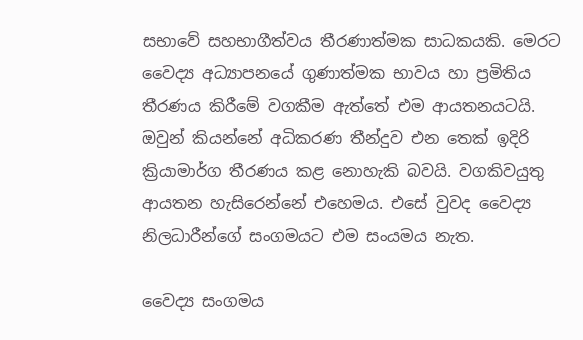සභාවේ සහභාගීත්වය තීරණාත්මක සාධකයකි. මෙරට වෛද්‍ය අධ්‍යාපනයේ ගුණාත්මක භාවය හා ප්‍රමිතිය තීරණය කිරීමේ වගකීම ඇත්තේ එම ආයතනයටයි. ඔවුන් කියන්නේ අධිකරණ තීන්දුව එන තෙක් ඉදිරි ක්‍රියාමාර්ග තීරණය කළ නොහැකි බවයි. වගකිවයුතු ආයතන හැසිරෙන්නේ එහෙමය. එසේ වුවද වෛද්‍ය නිලධාරීන්ගේ සංගමයට එම සංයමය නැත.

වෛද්‍ය සංගමය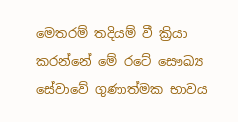මෙතරම් තදියම් වී ක්‍රියා කරන්නේ මේ රටේ සෞඛ්‍ය සේවාවේ ගුණාත්මක භාවය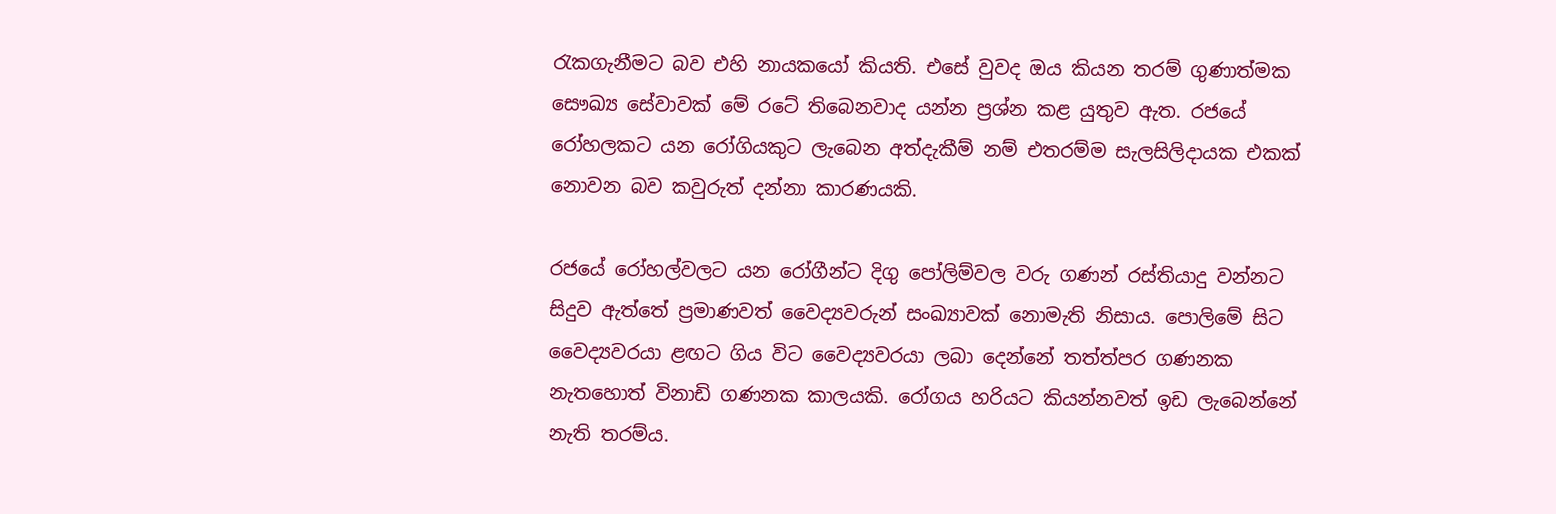රැකගැනීමට බව එහි නායකයෝ කියති. එසේ වුවද ඔය කියන තරම් ගුණාත්මක සෞඛ්‍ය සේවාවක් මේ රටේ තිබෙනවාද යන්න ප්‍රශ්න කළ යුතුව ඇත. රජයේ රෝහලකට යන රෝගියකුට ලැබෙන අත්දැකීම් නම් එතරම්ම සැලසිලිදායක එකක් නොවන බව කවුරුත් දන්නා කාරණයකි.

රජයේ රෝහල්වලට යන රෝගීන්ට දිගු පෝලිම්වල වරු ගණන් රස්තියාදු වන්නට සිදුව ඇත්තේ ප්‍රමාණවත් වෛද්‍යවරුන් සංඛ්‍යාවක් නොමැති නිසාය. පොලිමේ සිට වෛද්‍යවරයා ළඟට ගිය විට වෛද්‍යවරයා ලබා දෙන්නේ තත්ත්පර ගණනක නැතහොත් විනාඩි ගණනක කාලයකි. රෝගය හරියට කියන්නවත් ඉඩ ලැබෙන්නේ නැති තරම්ය.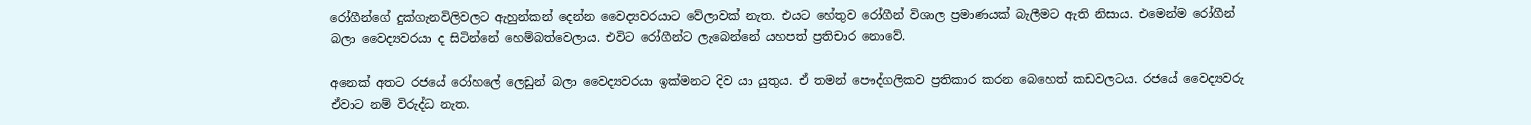රෝගීන්ගේ දුක්ගැනවිලිවලට ඇහුන්කන් දෙන්න වෛද්‍යවරයාට වේලාවක් නැත. එයට හේතුව රෝගීන් විශාල ප්‍රමාණයක් බැලීමට ඇති නිසාය. එමෙන්ම රෝගීන් බලා වෛද්‍යවරයා ද සිටින්නේ හෙම්බත්වෙලාය. එවිට රෝගීන්ට ලැබෙන්නේ යහපත් ප්‍රතිචාර නොවේ.

අනෙක් අතට ‍රජයේ රෝහලේ ලෙඩුන් බලා වෛද්‍යවරයා ඉක්මනට දිව යා යුතුය. ඒ තමන් පෞද්ගලිකව ප්‍රතිකාර කරන බෙහෙත් කඩවලටය. රජයේ වෛද්‍යවරු ඒවාට නම් විරුද්ධ නැත.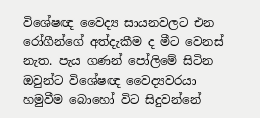විශේෂඥ වෛද්‍ය සායනවලට එන රෝගීන්ගේ අත්දැකීම ද ‍මීට වෙනස් නැත. පැය ගණන් පෝලිමේ සිටින ඔවුන්ට විශේෂඥ වෛද්‍යවරයා හමුවීම බොහෝ විට සිදුවන්නේ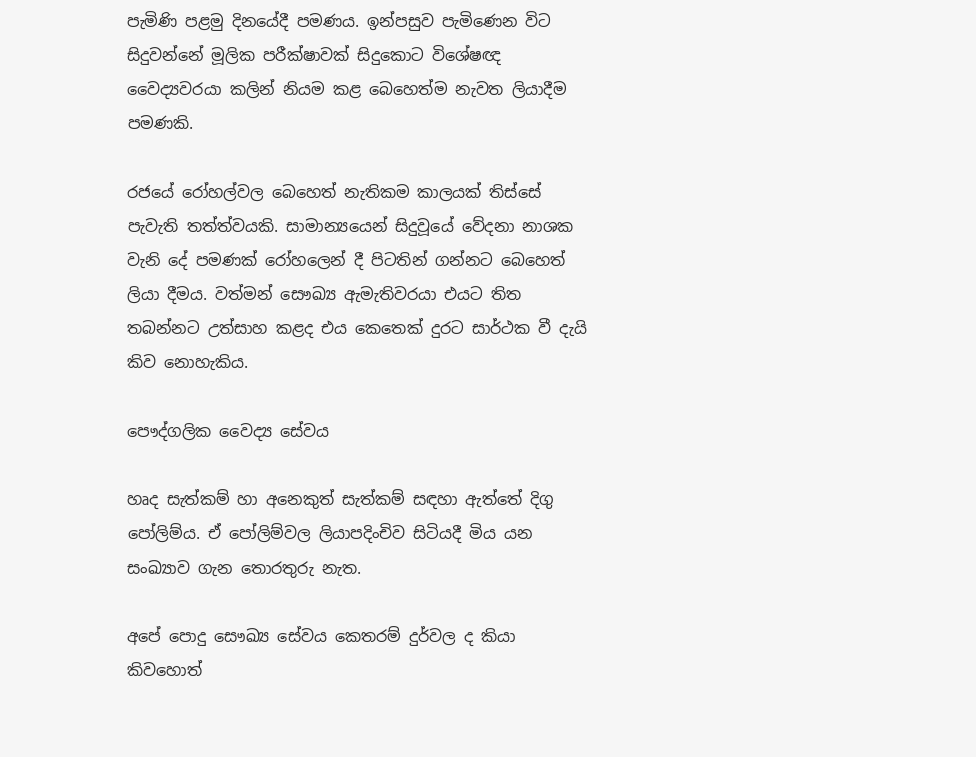පැමිණි පළමු දිනයේදී පමණය. ඉන්පසුව පැමිණෙන විට සිදුවන්නේ මූලික පරීක්ෂාවක් සිදුකොට විශේෂඥ වෛද්‍යවරයා කලින් නියම කළ බෙහෙත්ම නැවත ලියාදීම පමණකි.

රජයේ රෝහල්වල බෙහෙත් නැතිකම කාලයක් තිස්සේ පැවැති තත්ත්වයකි. සාමාන්‍යයෙන් සිදුවූයේ වේදනා නාශක වැනි දේ පමණක් රෝහලෙන් දී පිටතින් ගන්නට බෙහෙත් ලියා දීමය. වත්මන් සෞඛ්‍ය ඇමැතිවරයා එයට තිත තබන්නට උත්සාහ කළද එය කෙතෙක් දුරට සාර්ථක වී දැයි කිව නොහැකිය.

පෞද්ගලික වෛද්‍ය සේවය

හෘද සැත්කම් හා අනෙකුත් සැත්කම් සඳහා ඇත්තේ දිගු පෝලිම්ය. ඒ පෝලිම්වල ලියාපදිංචිව සිටියදී මිය යන සංඛ්‍යාව ගැන තොරතුරු නැත.

අපේ පොදු සෞඛ්‍ය සේවය කෙතරම් දුර්වල ද කියා කිවහොත්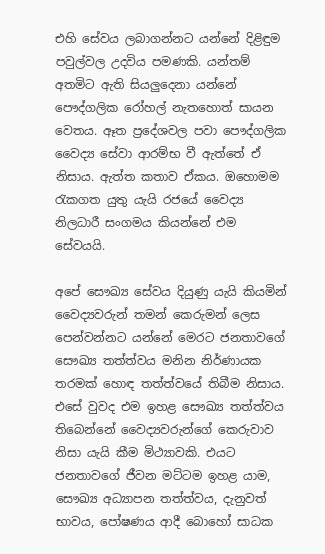එහි සේවය ලබාගන්නට යන්නේ දිළිඳුම පවුල්වල උදවිය පමණකි. යන්තම් අතමිට ඇති සියලුදෙනා යන්නේ පෞද්ගලික රෝහල් නැතහොත් සායන වෙතය. ඈත ප්‍රදේශවල පවා පෞද්ගලික වෛද්‍ය සේවා ආරම්භ වී ඇත්තේ ඒ නිසාය. ඇත්ත කතාව ඒකය. ඔහොමම රැකගත යුතු යැයි රජයේ වෛද්‍ය නිලධාරී සංගමය කියන්නේ එම සේවයයි.

අපේ සෞඛ්‍ය සේවය දියුණු යැයි කියමින් වෛද්‍යවරුන් තමන් කෙරුමන් ලෙස පෙන්වන්නට යන්නේ මෙරට ජනතාවගේ සෞඛ්‍ය තත්ත්වය මනින නිර්ණායක තරමක් හොඳ තත්ත්වයේ තිබීම නිසාය. එසේ වුවද එම ඉහළ සෞඛ්‍ය තත්ත්වය තිබෙන්නේ වෛද්‍යවරුන්ගේ කෙරුවාව නිසා යැයි කීම මිථ්‍යාවකි. එයට ජනතාවගේ ජීවන මට්ටම ඉහළ යාම, සෞඛ්‍ය අධ්‍යාපන තත්ත්වය, දැනුවත් භාවය, පෝෂණය ආදී බොහෝ සාධක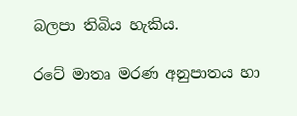බලපා තිබිය හැකිය.

රටේ මාතෘ මරණ අනුපාතය හා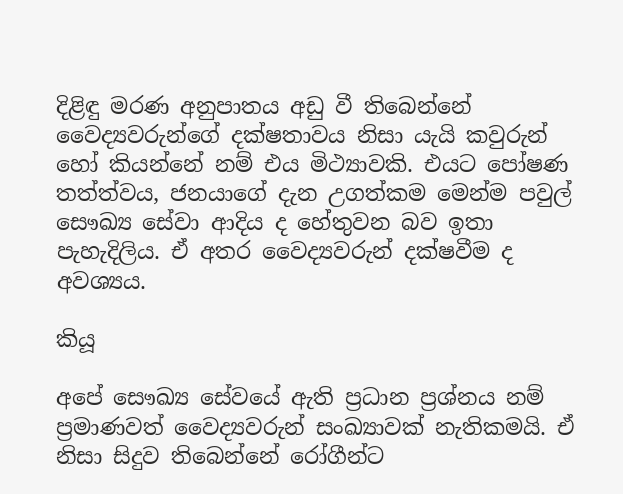දිළිඳු මරණ අනුපාතය අඩු වී තිබෙන්නේ වෛද්‍යවරුන්ගේ දක්ෂතාවය නිසා යැයි කවුරුන් හෝ කියන්නේ නම් එය මිථ්‍යාවකි. එයට පෝෂණ තත්ත්වය, ජනයාගේ දැන උගත්කම මෙන්ම පවුල් සෞඛ්‍ය සේවා ආදිය ද හේතුවන බව ඉතා පැහැදිලිය. ඒ අතර වෛද්‍යවරුන් දක්ෂවීම ද අවශ්‍යය.

කියූ

අපේ සෞඛ්‍ය සේවයේ ඇති ප්‍රධාන ප්‍රශ්නය නම් ප්‍රමාණවත් වෛද්‍යවරුන් සංඛ්‍යාවක් ‍නැතිකමයි. ඒ නිසා සිදුව තිබෙන්නේ රෝගීන්ට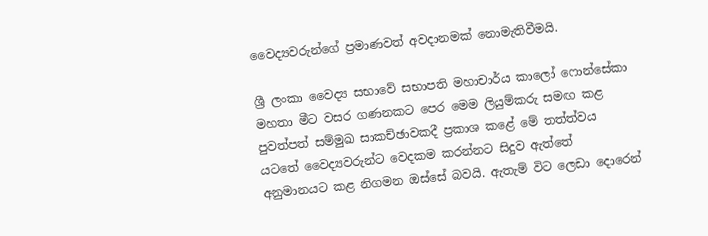වෛද්‍යවරුන්ගේ ප්‍රමාණවත් අවදානමක් නොමැතිවීමයි.

ශ්‍රී ලංකා වෛද්‍ය සභාවේ සභාපති මහාචාර්ය කාලෝ ෆොන්සේකා මහතා මීට වසර ගණනකට පෙර මෙම ලියුම්කරු සමඟ කළ පුවත්පත් සම්මුඛ සාකච්ඡාවකදී ප්‍රකාශ කළේ මේ තත්ත්වය යටතේ වෛද්‍යවරුන්ට වෙදකම කරන්නට සිදුව ඇත්තේ අනුමානයට කළ නිගමන ඔස්සේ බවයි. ඇතැම් විට ලෙඩා දොරෙන්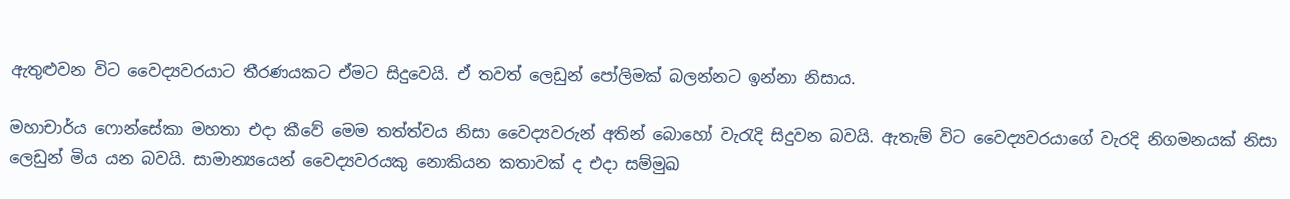ඇතුළුවන විට වෛද්‍යවරයාට තීරණයකට ඒමට සිදුවෙයි. ඒ තවත් ලෙඩුන් පෝලිමක් බලන්නට ඉන්නා නිසාය.

මහාචාර්ය ෆොන්සේකා මහතා එදා කීවේ මෙම තත්ත්වය නිසා වෛද්‍යවරුන් අතින් බොහෝ වැරැදි සිදුවන බවයි. ඇතැම් විට වෛද්‍යවරයාගේ වැරදි නිගමනයක් නිසා ලෙඩුන් මිය යන බවයි. සාමාන්‍යයෙන් වෛද්‍යවරයකු නොකියන කතාවක් ද එදා සම්මුඛ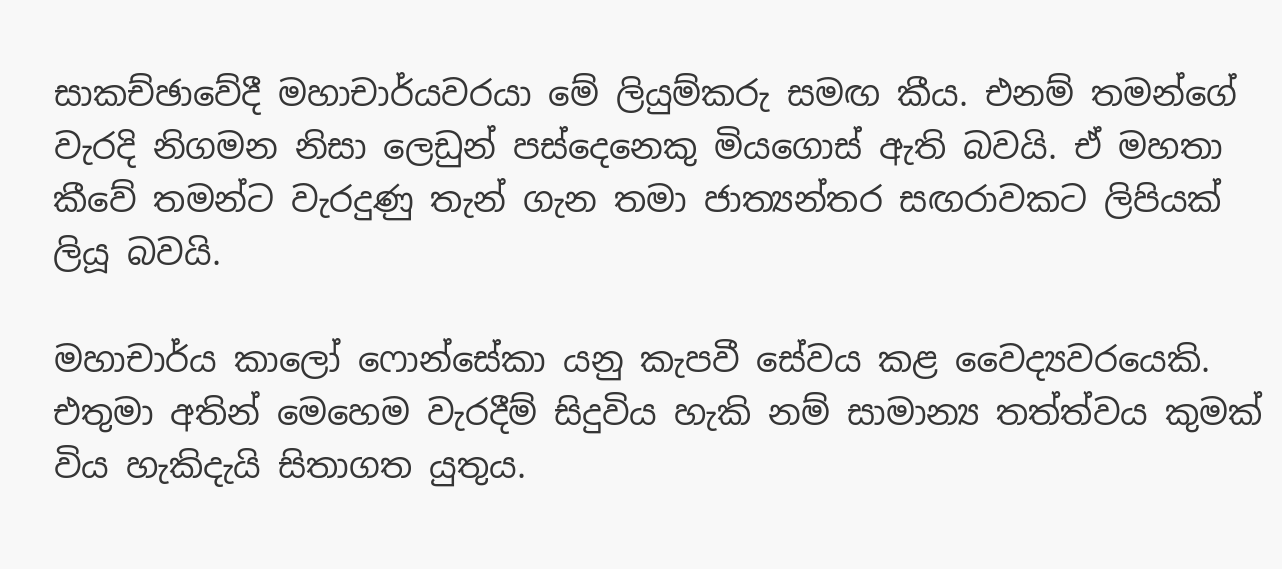සාකච්ඡාවේදී මහාචාර්යවරයා මේ ලියුම්කරු සමඟ කීය. එනම් තමන්ගේ වැරදි නිගමන නිසා ලෙඩුන් පස්දෙනෙකු මියගොස් ඇති බවයි. ඒ මහතා කීවේ තමන්ට වැරදුණු තැන් ගැන තමා ජාත්‍යන්තර සඟරාවකට ලිපියක් ලියූ බවයි.

මහාචාර්ය කාලෝ ෆොන්සේකා යනු කැපවී සේවය කළ වෛද්‍යවරයෙකි. එතුමා අතින් මෙහෙම වැරදීම් සිදුවිය හැකි නම් සාමාන්‍ය තත්ත්වය කුමක් විය හැකිදැයි සිතාගත යුතුය.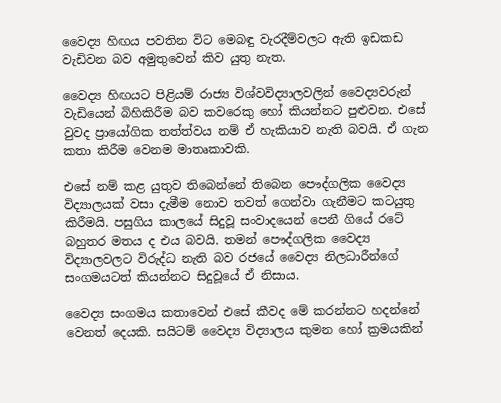වෛද්‍ය හිඟය පවතින විට මෙබඳු වැරදීම්වලට ඇති ඉඩකඩ වැඩිවන බව අමුතුවෙන් කිව යුතු නැත.

වෛද්‍ය හිඟයට පිළියම් රාජ්‍ය විශ්වවිද්‍යාලවලින් වෛද්‍යවරුන් වැඩියෙන් බිහිකිරීම බව කවරෙකු හෝ කියන්නට පුළුවන. එසේ වුවද ප්‍රායෝගික තත්ත්වය නම් ඒ හැකියාව නැති බවයි. ඒ ගැන කතා කිරීම වෙනම මාතෘකාවකි.

එසේ නම් කළ යුතුව තිබෙන්නේ තිබෙන පෞද්ගලික වෛද්‍ය විද්‍යාලයක් වසා දැමීම නොව තවත් ගෙන්වා ගැනීමට කටයුතු කිරීමයි. පසුගිය කාලයේ සිදුවූ සංවාදයෙන් පෙනී ගියේ රටේ බහුතර මතය ද එය බවයි. තමන් පෞද්ගලික වෛද්‍ය විද්‍යාලවලට විරුද්ධ නැති බව රජයේ වෛද්‍ය නිලධාරීන්ගේ සංගමයටත් කියන්නට සිදුවූයේ ඒ නිසාය.

වෛද්‍ය සංගමය කතාවෙන් එසේ කීවද මේ කරන්නට හදන්නේ වෙනත් දෙයකි. සයිටම් වෛද්‍ය විද්‍යාලය කුමන හෝ ක්‍රමයකින්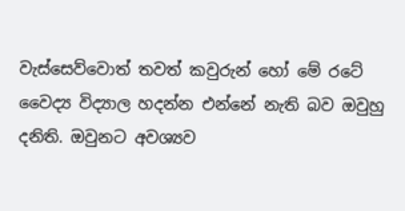වැස්සෙව්වොත් තවත් කවුරුන් හෝ මේ රටේ වෛද්‍ය විද්‍යාල හදන්න එන්නේ නැති බව ඔවුහු දනිති. ඔවුනට අවශ්‍යව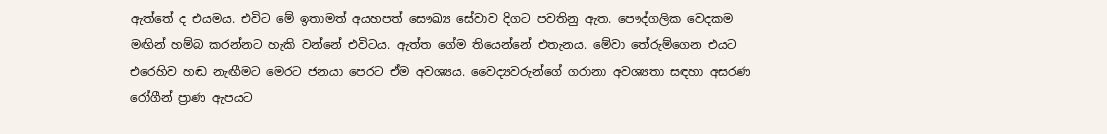ඇත්තේ ද එයමය. එවිට මේ ඉතාමත් අයහපත් සෞඛ්‍ය සේවාව දිගට පවතිනු ඇත. පෞද්ගලික වෙදකම මඟින් හම්බ කරන්නට හැකි වන්නේ එවිටය. ඇත්ත ගේම තියෙන්නේ එතැනය. මේවා තේරුම්ගෙන එයට එරෙහිව හඬ නැඟීමට මෙරට ජනයා පෙරට ඒම අවශ්‍යය. වෛද්‍යවරුන්ගේ ගරානා අවශ්‍යතා සඳහා අසරණ රෝගීන් ප්‍රාණ ඇපයට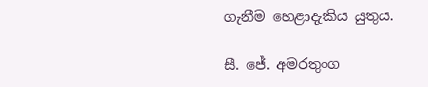ගැනීම හෙළාදැකිය යුතුය.

සී. ජේ. අමරතුංග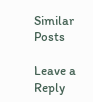Similar Posts

Leave a Reply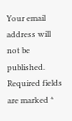Your email address will not be published. Required fields are marked *